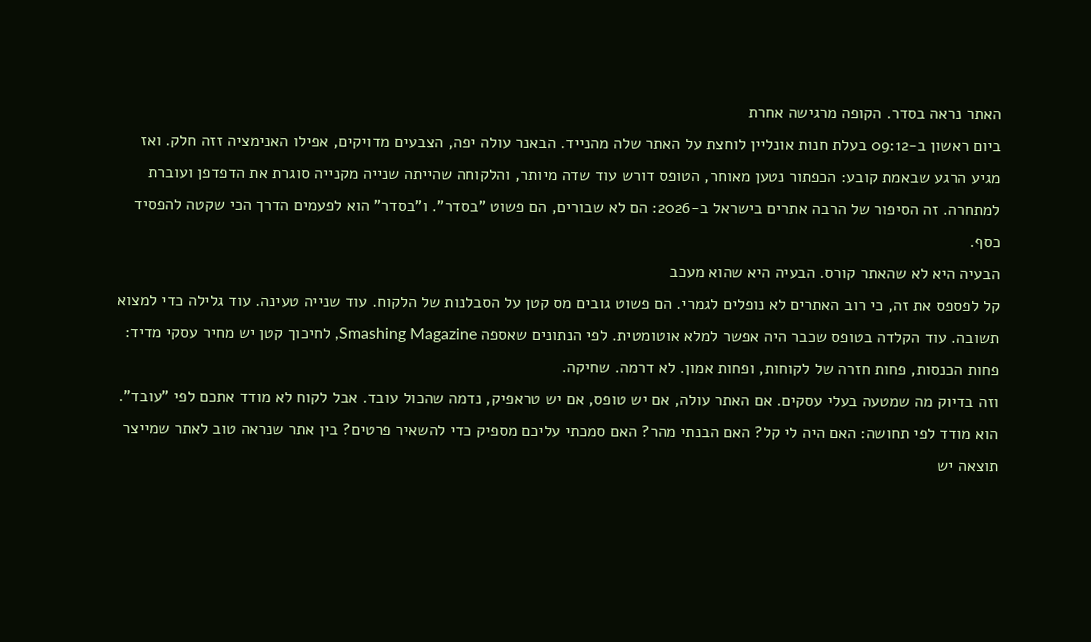האתר נראה בסדר. הקופה מרגישה אחרת
ביום ראשון ב-09:12 בעלת חנות אונליין לוחצת על האתר שלה מהנייד. הבאנר עולה יפה, הצבעים מדויקים, אפילו האנימציה זזה חלק. ואז מגיע הרגע שבאמת קובע: הכפתור נטען מאוחר, הטופס דורש עוד שדה מיותר, והלקוחה שהייתה שנייה מקנייה סוגרת את הדפדפן ועוברת למתחרה. זה הסיפור של הרבה אתרים בישראל ב-2026: הם לא שבורים, הם פשוט "בסדר". ו"בסדר" הוא לפעמים הדרך הכי שקטה להפסיד כסף.
הבעיה היא לא שהאתר קורס. הבעיה היא שהוא מעכב
קל לפספס את זה, כי רוב האתרים לא נופלים לגמרי. הם פשוט גובים מס קטן על הסבלנות של הלקוח. עוד שנייה טעינה. עוד גלילה כדי למצוא תשובה. עוד הקלדה בטופס שכבר היה אפשר למלא אוטומטית. לפי הנתונים שאספה Smashing Magazine, לחיכוך קטן יש מחיר עסקי מדיד: פחות הכנסות, פחות חזרה של לקוחות, ופחות אמון. לא דרמה. שחיקה.
וזה בדיוק מה שמטעה בעלי עסקים. אם האתר עולה, אם יש טופס, אם יש טראפיק, נדמה שהכול עובד. אבל לקוח לא מודד אתכם לפי "עובד". הוא מודד לפי תחושה: האם היה לי קל? האם הבנתי מהר? האם סמכתי עליכם מספיק כדי להשאיר פרטים? בין אתר שנראה טוב לאתר שמייצר תוצאה יש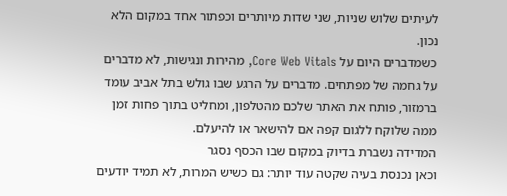לעיתים שלוש שניות, שני שדות מיותרים וכפתור אחד במקום הלא נכון.
כשמדברים היום על Core Web Vitals, מהירות ונגישות, לא מדברים על גחמה של מפתחים. מדברים על הרגע שבו גולש בתל אביב עומד ברמזור, פותח את האתר שלכם מהטלפון, ומחליט בתוך פחות זמן ממה שלוקח ללגום קפה אם להישאר או להיעלם.
המדידה נשברת בדיוק במקום שבו הכסף נסגר
וכאן נכנסת בעיה שקטה עוד יותר: גם כשיש המרות, לא תמיד יודעים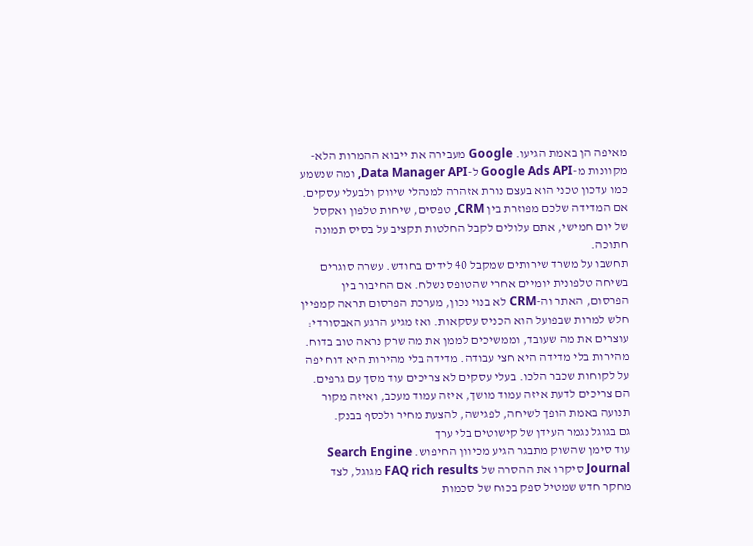מאיפה הן באמת הגיעו. Google מעבירה את ייבוא ההמרות הלא-מקוונות מ-Google Ads API ל-Data Manager API, ומה שנשמע כמו עדכון טכני הוא בעצם נורת אזהרה למנהלי שיווק ולבעלי עסקים. אם המדידה שלכם מפוזרת בין CRM, טפסים, שיחות טלפון ואקסל של יום חמישי, אתם עלולים לקבל החלטות תקציב על בסיס תמונה חתוכה.
תחשבו על משרד שירותים שמקבל 40 לידים בחודש. עשרה סוגרים בשיחה טלפונית יומיים אחרי שהטופס נשלח. אם החיבור בין הפרסום, האתר וה-CRM לא בנוי נכון, מערכת הפרסום תראה קמפיין חלש למרות שבפועל הוא הכניס עסקאות. ואז מגיע הרגע האבסורדי: עוצרים את מה שעובד, וממשיכים לממן את מה שרק נראה טוב בדוח.
מהירות בלי מדידה היא חצי עבודה. מדידה בלי מהירות היא דוח יפה על לקוחות שכבר הלכו. בעלי עסקים לא צריכים עוד מסך עם גרפים. הם צריכים לדעת איזה עמוד מושך, איזה עמוד מעכב, ואיזה מקור תנועה באמת הופך לשיחה, לפגישה, להצעת מחיר ולכסף בבנק.
גם בגוגל נגמר העידן של קישוטים בלי ערך
עוד סימן שהשוק מתבגר הגיע מכיוון החיפוש. Search Engine Journal סיקרו את ההסרה של FAQ rich results מגוגל, לצד מחקר חדש שמטיל ספק בכוח של סכמות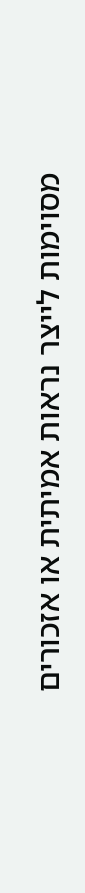מסוימות לייצר נראות אמיתית או אזכורים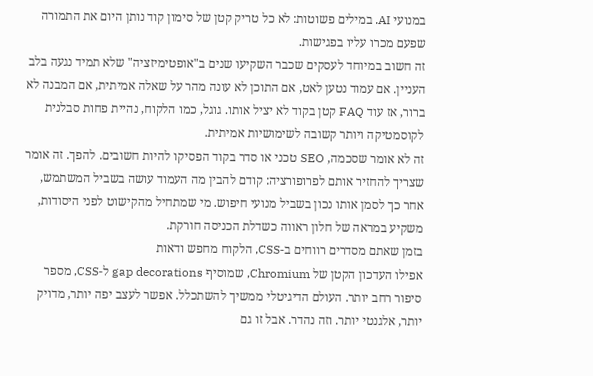במנועי AI. במילים פשוטות: לא כל טריק קטן של סימון קוד נותן היום את התמורה שפעם מכרו עליו בפגישות.
זה חשוב במיוחד לעסקים שכבר השקיעו שנים ב"אופטימיזציה" שלא תמיד נגעה בלב העניין. אם עמוד נטען לאט, אם התוכן לא עונה מהר על שאלה אמיתית, אם המבנה לא ברור, אז עוד FAQ קטן בקוד לא יציל אותו. גוגל, כמו הלקוח, נהיית פחות סבלנית לקוסמטיקה ויותר קשובה לשימושיות אמיתית.
זה לא אומר שסכמה, SEO טכני או סדר בקוד הפסיקו להיות חשובים. להפך. זה אומר שצריך להחזיר אותם לפרופורציה: קודם להבין מה העמוד עושה בשביל המשתמש, אחר כך לסמן אותו נכון בשביל מנועי חיפוש. מי שמתחיל מהקישוט לפני היסודות, משקיע במראה של חלון ראווה כשדלת הכניסה חורקת.
בזמן שאתם מסדרים רווחים ב-CSS, הלקוח מחפש ודאות
אפילו העדכון הקטן של Chromium, שמוסיף gap decorations ל-CSS, מספר סיפור רחב יותר. העולם הדיגיטלי ממשיך להשתכלל. אפשר לעצב יפה יותר, מדויק יותר, אלגנטי יותר. וזה נהדר. אבל זו גם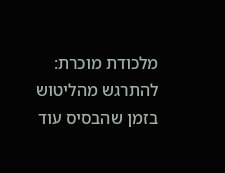מלכודת מוכרת: להתרגש מהליטוש בזמן שהבסיס עוד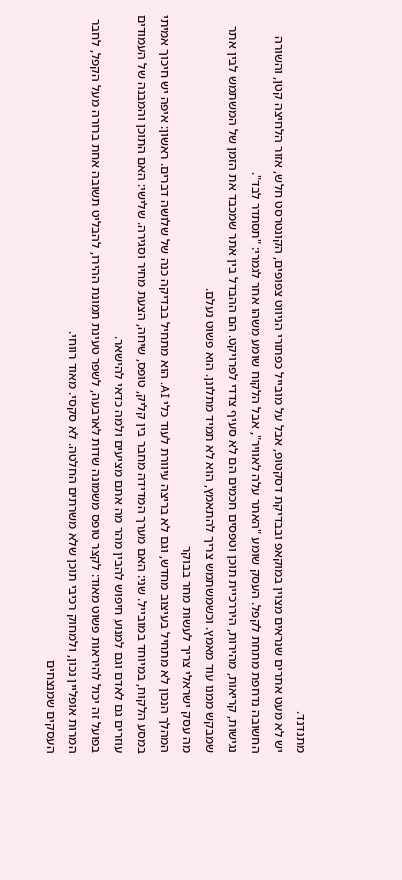מתנדנד.
יש לא מעט אתרים שנראים מצוין במוקאפ ובבדיקת דסקטופ, אבל על מובייל כפתורי הניווט צפופים, הקונטרסט חלש, אזור הלחיצה קטן, והשורה החשובה נדחפת מתחת לקפל. העסק שומע "האתר עלה לאוויר", אבל הלקוח שומע משהו אחר לגמרי: "תסתדר לבד".
נגישות, קריאות, מהירות, היררכיית תוכן וטפסים חכמים הם לא סעיף צדדי לפרויקט. הם ההבדל בין אתר שמכבד את הזמן של המשתמש לבין אתר שמבקש ממנו עוד מאמץ. וכשמשתמש צריך להתאמץ, הוא לא תמיד מתלונן. הוא פשוט נעלם.
מה עסק ישראלי צריך לעשות מחר בבוקר
המהלך הנכון לא מתחיל בעיצוב מחדש, וגם לא בריצה עיוורת לעוד כלי AI. הוא מתחיל בבדיקה כנה של שלושה דברים. ראשון: איפה יש חיכוך אמיתי במסע הלקוח, במיוחד במובייל. שני: האם מערך המדידה מחבר בין קליק, טופס, שיחה, הצעת מחיר וסגירה. שלישי: האם התוכן והמבנה של העמודים עוזרים גם לאדם וגם למנוע חיפוש להבין מהר מה אתם מציעים ולמה כדאי להישאר.
בפועל זה יכול להיראות פשוט מאוד: לקצר טופס משמונה שדות לארבעה, לשפר טעינת תמונת ההירו, להבליט תשובה אחת ברורה מעל הקפל, לחבר המרות אופליין נכון, ולמחוק רכיבי תוכן שלא משרתים החלטה. לא סקסי. מאוד רווחי.
העסקים שמנצחים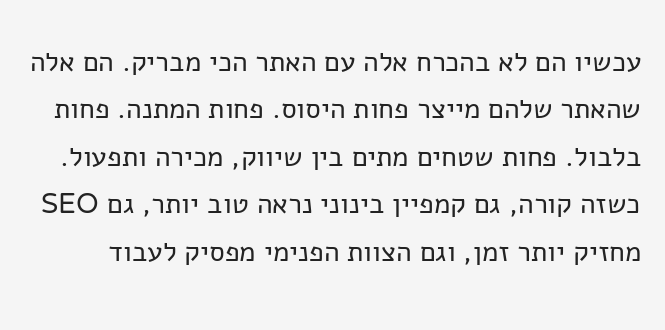עכשיו הם לא בהכרח אלה עם האתר הכי מבריק. הם אלה שהאתר שלהם מייצר פחות היסוס. פחות המתנה. פחות בלבול. פחות שטחים מתים בין שיווק, מכירה ותפעול. כשזה קורה, גם קמפיין בינוני נראה טוב יותר, גם SEO מחזיק יותר זמן, וגם הצוות הפנימי מפסיק לעבוד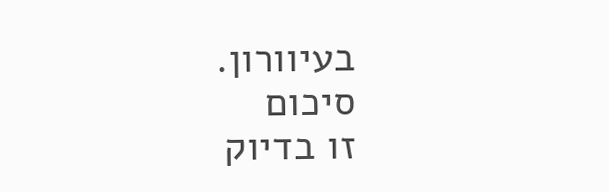בעיוורון.
סיכום
זו בדיוק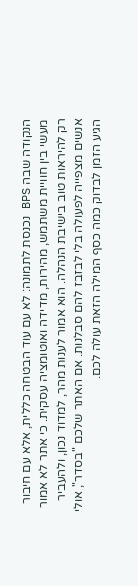הנקודה שבה BPS נכנסת לתמונה: לא עם עוד הבטחה כללית, אלא עם חיבור מעשי בין חוויית משתמש, מהירות, מדידה ואוטומציה עסקית. כי אתר לא אמור רק להיראות טוב בישיבת הנהלה. הוא אמור לענות מהר, למדוד נכון, ולהעביר אנשים מצפייה לפעולה בלי לבזבז להם סבלנות. אם האתר שלכם "בסדר", אולי הגיע הזמן לבדוק כמה כסף המילה הזאת עולה לכם.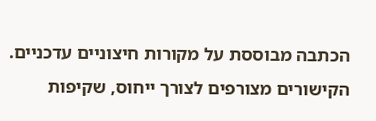הכתבה מבוססת על מקורות חיצוניים עדכניים. הקישורים מצורפים לצורך ייחוס, שקיפות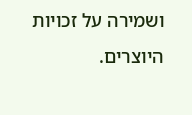ושמירה על זכויות היוצרים.